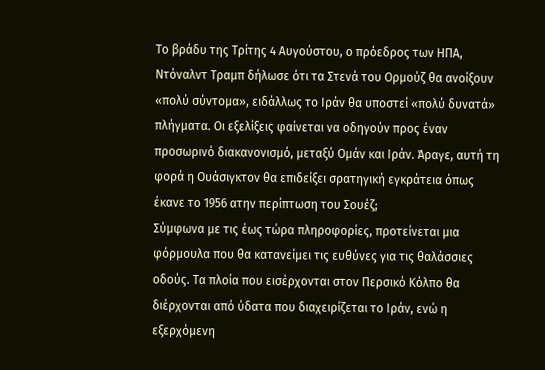Το βράδυ της Τρίτης 4 Αυγούστου, ο πρόεδρος των ΗΠΑ, Ντόναλντ Τραμπ δήλωσε ότι τα Στενά του Ορμούζ θα ανοίξουν «πολύ σύντομα», ειδάλλως το Ιράν θα υποστεί «πολύ δυνατά» πλήγματα. Οι εξελίξεις φαίνεται να οδηγούν προς έναν προσωρινό διακανονισμό, μεταξύ Ομάν και Ιράν. Άραγε, αυτή τη φορά η Ουάσιγκτον θα επιδείξει σρατηγική εγκράτεια όπως έκανε το 1956 ατην περίπτωση του Σουέζ;
Σύμφωνα με τις έως τώρα πληροφορίες, προτείνεται μια φόρμουλα που θα κατανείμει τις ευθύνες για τις θαλάσσιες οδούς. Τα πλοία που εισέρχονται στον Περσικό Κόλπο θα διέρχονται από ύδατα που διαχειρίζεται το Ιράν, ενώ η εξερχόμενη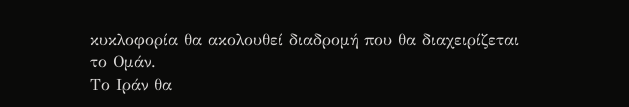κυκλοφορία θα ακολουθεί διαδρομή που θα διαχειρίζεται το Ομάν.
Το Ιράν θα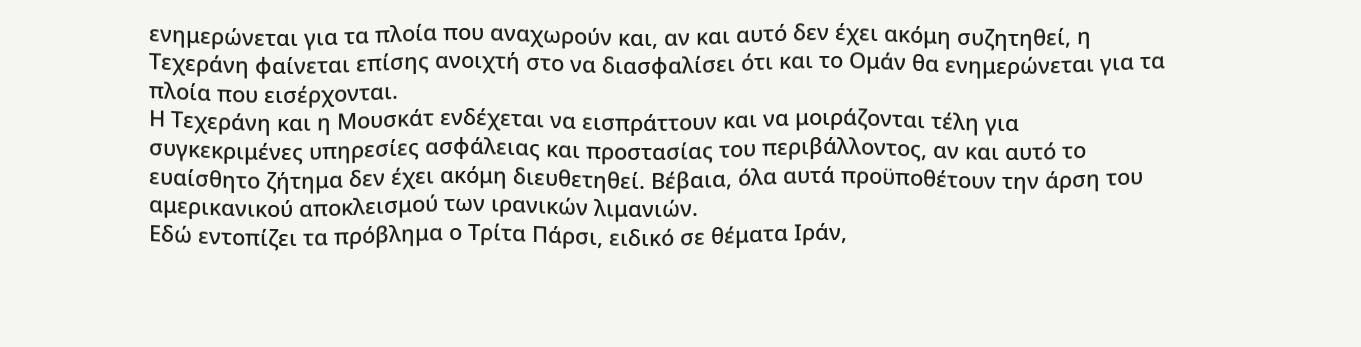ενημερώνεται για τα πλοία που αναχωρούν και, αν και αυτό δεν έχει ακόμη συζητηθεί, η Τεχεράνη φαίνεται επίσης ανοιχτή στο να διασφαλίσει ότι και το Ομάν θα ενημερώνεται για τα πλοία που εισέρχονται.
Η Τεχεράνη και η Μουσκάτ ενδέχεται να εισπράττουν και να μοιράζονται τέλη για συγκεκριμένες υπηρεσίες ασφάλειας και προστασίας του περιβάλλοντος, αν και αυτό το ευαίσθητο ζήτημα δεν έχει ακόμη διευθετηθεί. Βέβαια, όλα αυτά προϋποθέτουν την άρση του αμερικανικού αποκλεισμού των ιρανικών λιμανιών.
Εδώ εντοπίζει τα πρόβλημα ο Τρίτα Πάρσι, ειδικό σε θέματα Ιράν,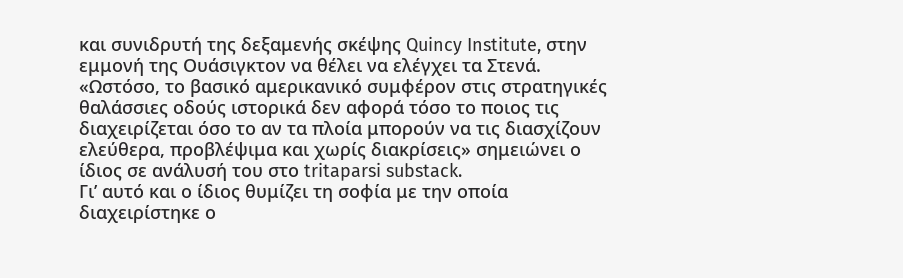και συνιδρυτή της δεξαμενής σκέψης Quincy Institute, στην εμμονή της Ουάσιγκτον να θέλει να ελέγχει τα Στενά.
«Ωστόσο, το βασικό αμερικανικό συμφέρον στις στρατηγικές θαλάσσιες οδούς ιστορικά δεν αφορά τόσο το ποιος τις διαχειρίζεται όσο το αν τα πλοία μπορούν να τις διασχίζουν ελεύθερα, προβλέψιμα και χωρίς διακρίσεις» σημειώνει ο ίδιος σε ανάλυσή του στο tritaparsi substack.
Γι’ αυτό και ο ίδιος θυμίζει τη σοφία με την οποία διαχειρίστηκε ο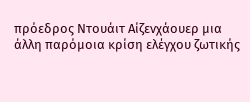πρόεδρος Ντουάιτ Αίζενχάουερ μια άλλη παρόμοια κρίση ελέγχου ζωτικής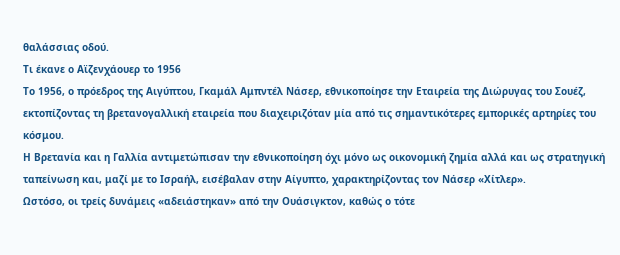θαλάσσιας οδού.
Τι έκανε ο Αϊζενχάουερ το 1956
Το 1956, ο πρόεδρος της Αιγύπτου, Γκαμάλ Αμπντέλ Νάσερ, εθνικοποίησε την Εταιρεία της Διώρυγας του Σουέζ, εκτοπίζοντας τη βρετανογαλλική εταιρεία που διαχειριζόταν μία από τις σημαντικότερες εμπορικές αρτηρίες του κόσμου.
Η Βρετανία και η Γαλλία αντιμετώπισαν την εθνικοποίηση όχι μόνο ως οικονομική ζημία αλλά και ως στρατηγική ταπείνωση και, μαζί με το Ισραήλ, εισέβαλαν στην Αίγυπτο, χαρακτηρίζοντας τον Νάσερ «Χίτλερ».
Ωστόσο, οι τρείς δυνάμεις «αδειάστηκαν» από την Ουάσιγκτον, καθώς ο τότε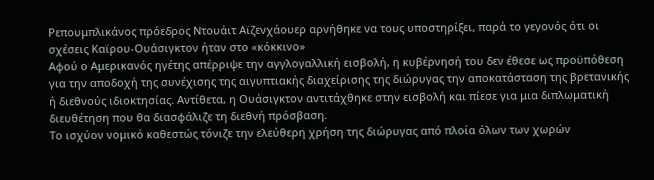Ρεπουμπλικάνος πρόεδρος Ντουάιτ Αϊζενχάουερ αρνήθηκε να τους υποστηρίξει, παρά το γεγονός ότι οι σχέσεις Καϊρου-Ουάσιγκτον ήταν στο «κόκκινο»
Αφού ο Αμερικανός ηγέτης απέρριψε την αγγλογαλλική εισβολή, η κυβέρνησή του δεν έθεσε ως προϋπόθεση για την αποδοχή της συνέχισης της αιγυπτιακής διαχείρισης της διώρυγας την αποκατάσταση της βρετανικής ή διεθνούς ιδιοκτησίας. Αντίθετα, η Ουάσιγκτον αντιτάχθηκε στην εισβολή και πίεσε για μια διπλωματική διευθέτηση που θα διασφάλιζε τη διεθνή πρόσβαση.
Το ισχύον νομικό καθεστώς τόνιζε την ελεύθερη χρήση της διώρυγας από πλοία όλων των χωρών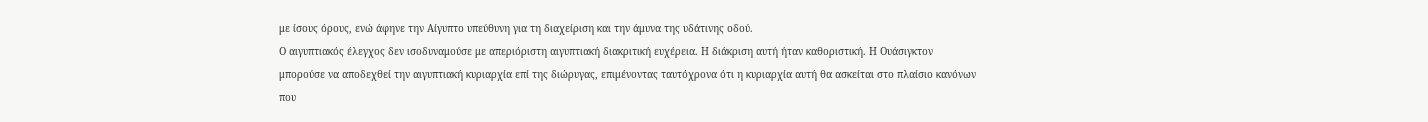με ίσους όρους, ενώ άφηνε την Αίγυπτο υπεύθυνη για τη διαχείριση και την άμυνα της υδάτινης οδού.
Ο αιγυπτιακός έλεγχος δεν ισοδυναμούσε με απεριόριστη αιγυπτιακή διακριτική ευχέρεια. Η διάκριση αυτή ήταν καθοριστική. Η Ουάσιγκτον μπορούσε να αποδεχθεί την αιγυπτιακή κυριαρχία επί της διώρυγας, επιμένοντας ταυτόχρονα ότι η κυριαρχία αυτή θα ασκείται στο πλαίσιο κανόνων που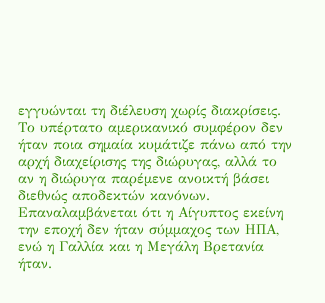εγγυώνται τη διέλευση χωρίς διακρίσεις. Το υπέρτατο αμερικανικό συμφέρον δεν ήταν ποια σημαία κυμάτιζε πάνω από την αρχή διαχείρισης της διώρυγας, αλλά το αν η διώρυγα παρέμενε ανοικτή βάσει διεθνώς αποδεκτών κανόνων.
Επαναλαμβάνεται ότι η Αίγυπτος εκείνη την εποχή δεν ήταν σύμμαχος των ΗΠΑ, ενώ η Γαλλία και η Μεγάλη Βρετανία ήταν.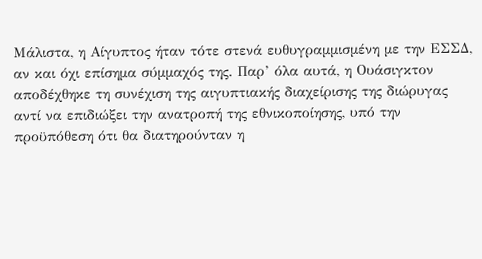Μάλιστα, η Αίγυπτος ήταν τότε στενά ευθυγραμμισμένη με την ΕΣΣΔ, αν και όχι επίσημα σύμμαχός της. Παρ’ όλα αυτά, η Ουάσιγκτον αποδέχθηκε τη συνέχιση της αιγυπτιακής διαχείρισης της διώρυγας αντί να επιδιώξει την ανατροπή της εθνικοποίησης, υπό την προϋπόθεση ότι θα διατηρούνταν η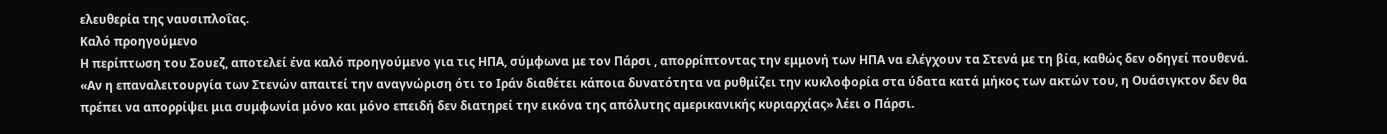ελευθερία της ναυσιπλοΐας.
Καλό προηγούμενο
Η περίπτωση του Σουεζ, αποτελεί ένα καλό προηγούμενο για τις ΗΠΑ, σύμφωνα με τον Πάρσι , απορρίπτοντας την εμμονή των ΗΠΑ να ελέγχουν τα Στενά με τη βία, καθώς δεν οδηγεί πουθενά.
«Αν η επαναλειτουργία των Στενών απαιτεί την αναγνώριση ότι το Ιράν διαθέτει κάποια δυνατότητα να ρυθμίζει την κυκλοφορία στα ύδατα κατά μήκος των ακτών του, η Ουάσιγκτον δεν θα πρέπει να απορρίψει μια συμφωνία μόνο και μόνο επειδή δεν διατηρεί την εικόνα της απόλυτης αμερικανικής κυριαρχίας» λέει ο Πάρσι.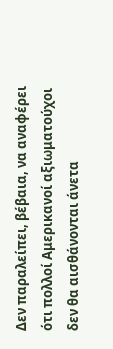Δεν παραλείπει, βέβαια, να αναφέρει ότι πολλοί Αμερικανοί αξιωματούχοι δεν θα αισθάνονται άνετα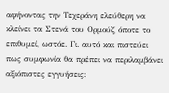αφήνοντας την Τεχεράνη ελεύθερη να κλείνει τα Στενά του Ορμούζ όποτε το επιθυμεί, ωστόε. Γι. αυτό και πιστεύει πως συμφωνία θα πρέπει να περιλαμβάνει αξιόπιστες εγγυήσεις: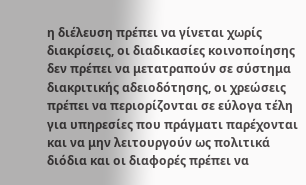η διέλευση πρέπει να γίνεται χωρίς διακρίσεις, οι διαδικασίες κοινοποίησης δεν πρέπει να μετατραπούν σε σύστημα διακριτικής αδειοδότησης, οι χρεώσεις πρέπει να περιορίζονται σε εύλογα τέλη για υπηρεσίες που πράγματι παρέχονται και να μην λειτουργούν ως πολιτικά διόδια και οι διαφορές πρέπει να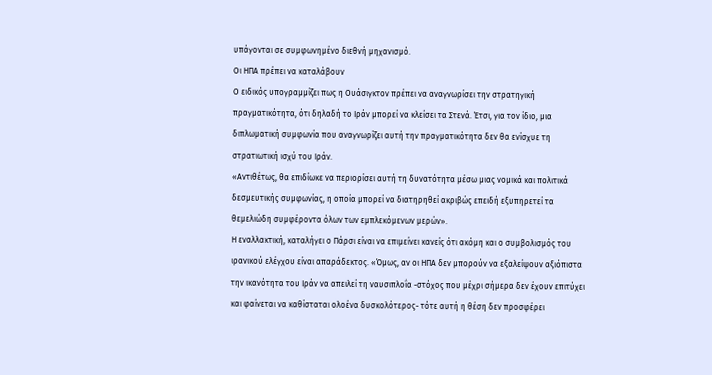υπάγονται σε συμφωνημένο διεθνή μηχανισμό.
Οι ΗΠΑ πρέπει να καταλάβουν
Ο ειδικός υπογραμμίζει πως η Ουάσιγκτον πρέπει να αναγνωρίσει την στρατηγική πραγματικότητα, ότι δηλαδή το Ιράν μπορεί να κλείσει τα Στενά. Έτσι, για τον ίδιο, μια διπλωματική συμφωνία που αναγνωρίζει αυτή την πραγματικότητα δεν θα ενίσχυε τη στρατιωτική ισχύ του Ιράν.
«Αντιθέτως, θα επιδίωκε να περιορίσει αυτή τη δυνατότητα μέσω μιας νομικά και πολιτικά δεσμευτικής συμφωνίας, η οποία μπορεί να διατηρηθεί ακριβώς επειδή εξυπηρετεί τα θεμελιώδη συμφέροντα όλων των εμπλεκόμενων μερών».
Η εναλλακτική, καταλήγει ο Πάρσι είναι να επιμείνει κανείς ότι ακόμη και ο συμβολισμός του ιρανικού ελέγχου είναι απαράδεκτος. «Όμως, αν οι ΗΠΑ δεν μπορούν να εξαλείψουν αξιόπιστα την ικανότητα του Ιράν να απειλεί τη ναυσιπλοΐα -στόχος που μέχρι σήμερα δεν έχουν επιτύχει και φαίνεται να καθίσταται ολοένα δυσκολότερος- τότε αυτή η θέση δεν προσφέρει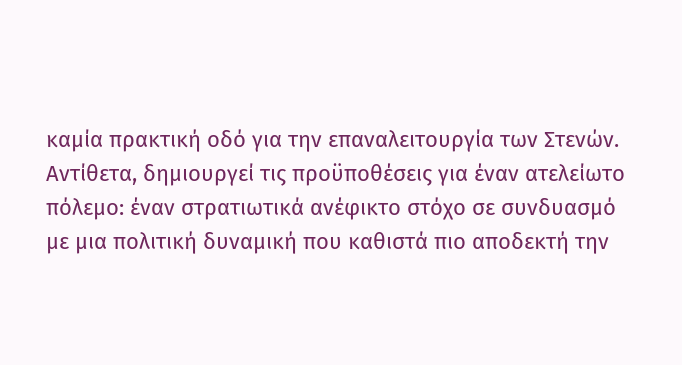καμία πρακτική οδό για την επαναλειτουργία των Στενών. Αντίθετα, δημιουργεί τις προϋποθέσεις για έναν ατελείωτο πόλεμο: έναν στρατιωτικά ανέφικτο στόχο σε συνδυασμό με μια πολιτική δυναμική που καθιστά πιο αποδεκτή την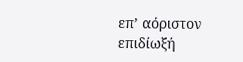επ’ αόριστον επιδίωξή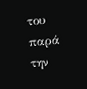του παρά την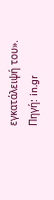εγκατάλειψή του».
Πηγή: in.gr